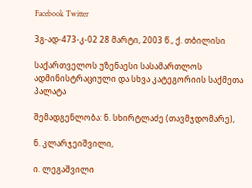Facebook Twitter

3გ-ად-473-კ-02 28 მარტი, 2003 წ., ქ. თბილისი

საქართველოს უზენაესი სასამართლოს ადმინისტრაციული და სხვა კატეგორიის საქმეთა პალატა

შემადგენლობა: ნ. სხირტლაძე (თავმჯდომარე),

ნ. კლარჯეიშვილი,

ი. ლეგაშვილი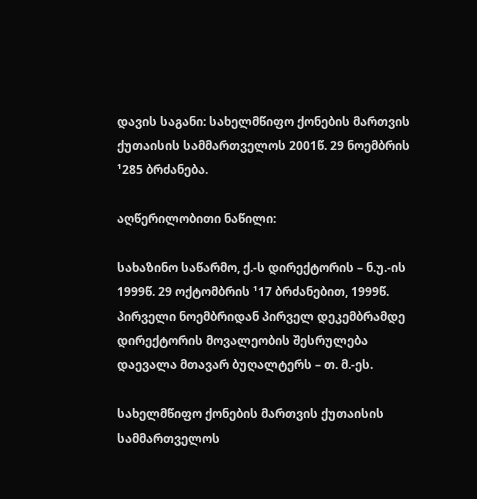დავის საგანი: სახელმწიფო ქონების მართვის ქუთაისის სამმართველოს 2001წ. 29 ნოემბრის ¹285 ბრძანება.

აღწერილობითი ნაწილი:

სახაზინო საწარმო, ქ.-ს დირექტორის – ნ.უ.-ის 1999წ. 29 ოქტომბრის ¹17 ბრძანებით, 1999წ. პირველი ნოემბრიდან პირველ დეკემბრამდე დირექტორის მოვალეობის შესრულება დაევალა მთავარ ბუღალტერს – თ. მ.-ეს.

სახელმწიფო ქონების მართვის ქუთაისის სამმართველოს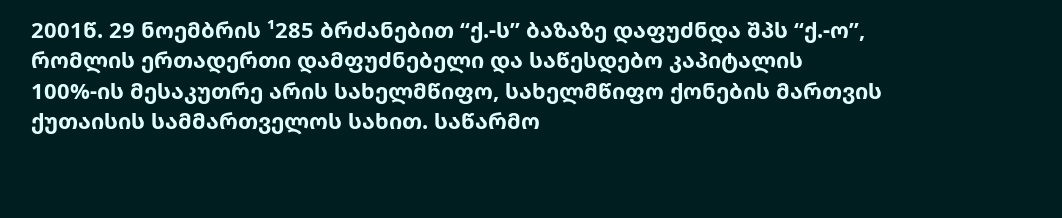2001წ. 29 ნოემბრის ¹285 ბრძანებით “ქ.-ს” ბაზაზე დაფუძნდა შპს “ქ.-ო”, რომლის ერთადერთი დამფუძნებელი და საწესდებო კაპიტალის 100%-ის მესაკუთრე არის სახელმწიფო, სახელმწიფო ქონების მართვის ქუთაისის სამმართველოს სახით. საწარმო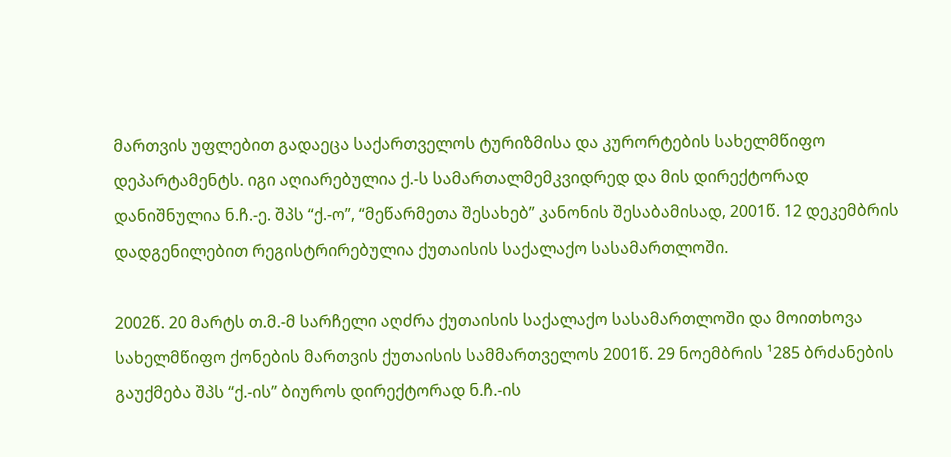მართვის უფლებით გადაეცა საქართველოს ტურიზმისა და კურორტების სახელმწიფო დეპარტამენტს. იგი აღიარებულია ქ.-ს სამართალმემკვიდრედ და მის დირექტორად დანიშნულია ნ.ჩ.-ე. შპს “ქ.-ო”, “მეწარმეთა შესახებ” კანონის შესაბამისად, 2001წ. 12 დეკემბრის დადგენილებით რეგისტრირებულია ქუთაისის საქალაქო სასამართლოში.

2002წ. 20 მარტს თ.მ.-მ სარჩელი აღძრა ქუთაისის საქალაქო სასამართლოში და მოითხოვა სახელმწიფო ქონების მართვის ქუთაისის სამმართველოს 2001წ. 29 ნოემბრის ¹285 ბრძანების გაუქმება შპს “ქ.-ის” ბიუროს დირექტორად ნ.ჩ.-ის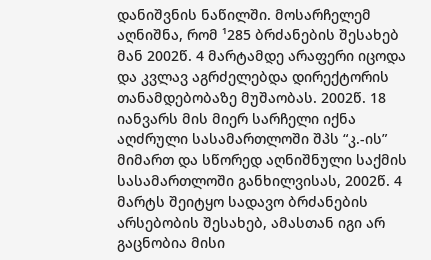დანიშვნის ნაწილში. მოსარჩელემ აღნიშნა, რომ ¹285 ბრძანების შესახებ მან 2002წ. 4 მარტამდე არაფერი იცოდა და კვლავ აგრძელებდა დირექტორის თანამდებობაზე მუშაობას. 2002წ. 18 იანვარს მის მიერ სარჩელი იქნა აღძრული სასამართლოში შპს “კ.-ის” მიმართ და სწორედ აღნიშნული საქმის სასამართლოში განხილვისას, 2002წ. 4 მარტს შეიტყო სადავო ბრძანების არსებობის შესახებ, ამასთან იგი არ გაცნობია მისი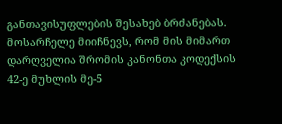განთავისუფლების შესახებ ბრძანებას. მოსარჩელე მიიჩნევს, რომ მის მიმართ დარღველია შრომის კანონთა კოდექსის 42-ე მუხლის მე-5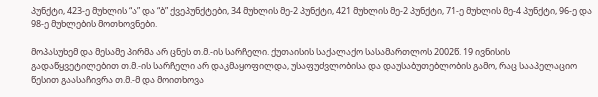პუნქტი, 423-ე მუხლის “ა” და “ბ” ქვეპუნქტები, 34 მუხლის მე-2 პუნქტი, 421 მუხლის მე-2 პუნქტი, 71-ე მუხლის მე-4 პუნქტი, 96-ე და 98-ე მუხლების მოთხოვნები.

მოპასუხემ და მესამე პირმა არ ცნეს თ.მ.-ის სარჩელი. ქუთაისის საქალაქო სასამართლოს 2002წ. 19 ივნისის გადაწყვეტილებით თ.მ.-ის სარჩელი არ დაკმაყოფილდა, უსაფუძვლობისა და დაუსაბუთებლობის გამო, რაც სააპელაციო წესით გაასაჩივრა თ.მ.-მ და მოითხოვა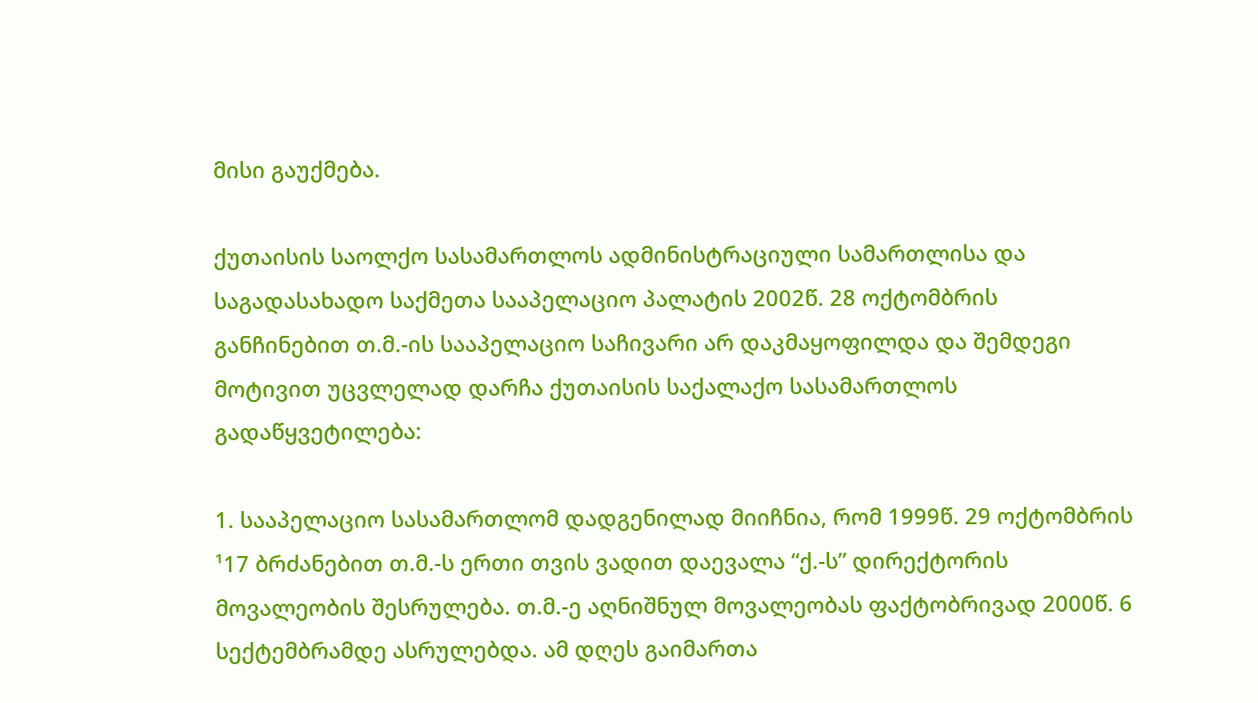მისი გაუქმება.

ქუთაისის საოლქო სასამართლოს ადმინისტრაციული სამართლისა და საგადასახადო საქმეთა სააპელაციო პალატის 2002წ. 28 ოქტომბრის განჩინებით თ.მ.-ის სააპელაციო საჩივარი არ დაკმაყოფილდა და შემდეგი მოტივით უცვლელად დარჩა ქუთაისის საქალაქო სასამართლოს გადაწყვეტილება:

1. სააპელაციო სასამართლომ დადგენილად მიიჩნია, რომ 1999წ. 29 ოქტომბრის ¹17 ბრძანებით თ.მ.-ს ერთი თვის ვადით დაევალა “ქ.-ს” დირექტორის მოვალეობის შესრულება. თ.მ.-ე აღნიშნულ მოვალეობას ფაქტობრივად 2000წ. 6 სექტემბრამდე ასრულებდა. ამ დღეს გაიმართა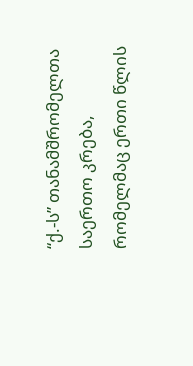“ქ.-ს” თანამშრომელთა საერთო კრება, რომელმაც ერთი წლის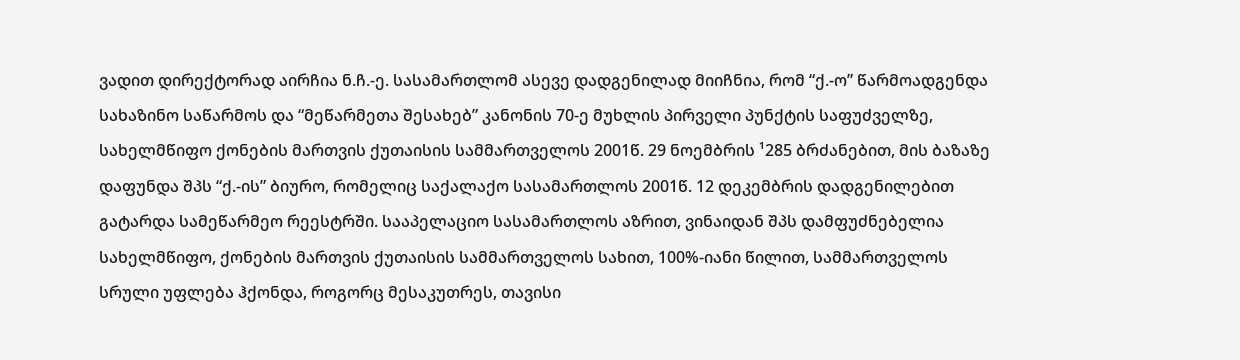ვადით დირექტორად აირჩია ნ.ჩ.-ე. სასამართლომ ასევე დადგენილად მიიჩნია, რომ “ქ.-ო” წარმოადგენდა სახაზინო საწარმოს და “მეწარმეთა შესახებ” კანონის 70-ე მუხლის პირველი პუნქტის საფუძველზე, სახელმწიფო ქონების მართვის ქუთაისის სამმართველოს 2001წ. 29 ნოემბრის ¹285 ბრძანებით, მის ბაზაზე დაფუნდა შპს “ქ.-ის” ბიურო, რომელიც საქალაქო სასამართლოს 2001წ. 12 დეკემბრის დადგენილებით გატარდა სამეწარმეო რეესტრში. სააპელაციო სასამართლოს აზრით, ვინაიდან შპს დამფუძნებელია სახელმწიფო, ქონების მართვის ქუთაისის სამმართველოს სახით, 100%-იანი წილით, სამმართველოს სრული უფლება ჰქონდა, როგორც მესაკუთრეს, თავისი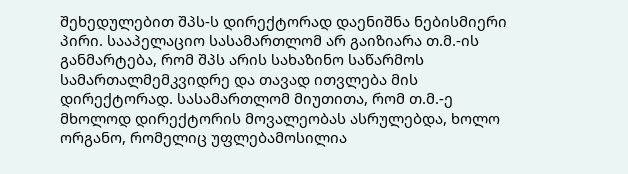შეხედულებით შპს-ს დირექტორად დაენიშნა ნებისმიერი პირი. სააპელაციო სასამართლომ არ გაიზიარა თ.მ.-ის განმარტება, რომ შპს არის სახაზინო საწარმოს სამართალმემკვიდრე და თავად ითვლება მის დირექტორად. სასამართლომ მიუთითა, რომ თ.მ.-ე მხოლოდ დირექტორის მოვალეობას ასრულებდა, ხოლო ორგანო, რომელიც უფლებამოსილია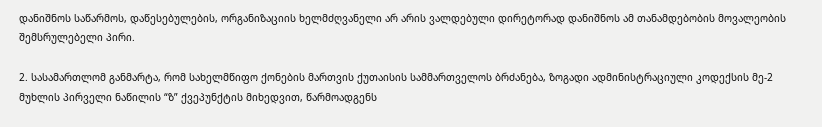დანიშნოს საწარმოს, დაწესებულების, ორგანიზაციის ხელმძღვანელი არ არის ვალდებული დირეტორად დანიშნოს ამ თანამდებობის მოვალეობის შემსრულებელი პირი.

2. სასამართლომ განმარტა, რომ სახელმწიფო ქონების მართვის ქუთაისის სამმართველოს ბრძანება, ზოგადი ადმინისტრაციული კოდექსის მე-2 მუხლის პირველი ნაწილის “ზ” ქვეპუნქტის მიხედვით, წარმოადგენს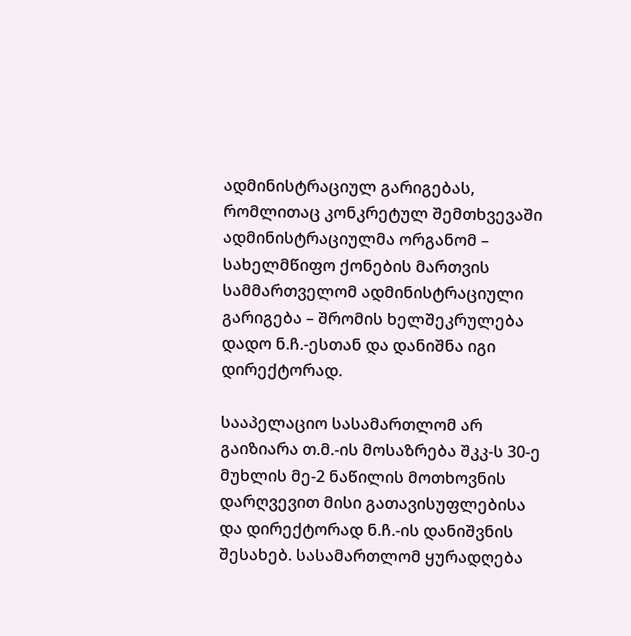ადმინისტრაციულ გარიგებას, რომლითაც კონკრეტულ შემთხვევაში ადმინისტრაციულმა ორგანომ – სახელმწიფო ქონების მართვის სამმართველომ ადმინისტრაციული გარიგება – შრომის ხელშეკრულება დადო ნ.ჩ.-ესთან და დანიშნა იგი დირექტორად.

სააპელაციო სასამართლომ არ გაიზიარა თ.მ.-ის მოსაზრება შკკ-ს 30-ე მუხლის მე-2 ნაწილის მოთხოვნის დარღვევით მისი გათავისუფლებისა და დირექტორად ნ.ჩ.-ის დანიშვნის შესახებ. სასამართლომ ყურადღება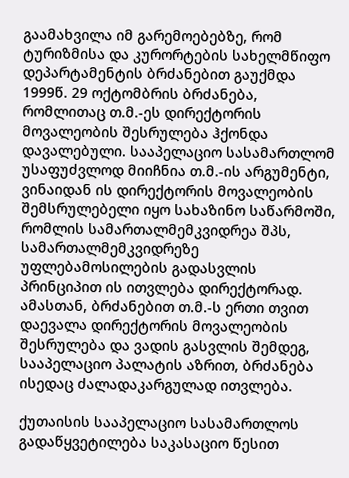გაამახვილა იმ გარემოებებზე, რომ ტურიზმისა და კურორტების სახელმწიფო დეპარტამენტის ბრძანებით გაუქმდა 1999წ. 29 ოქტომბრის ბრძანება, რომლითაც თ.მ.-ეს დირექტორის მოვალეობის შესრულება ჰქონდა დავალებული. სააპელაციო სასამართლომ უსაფუძვლოდ მიიჩნია თ.მ.-ის არგუმენტი, ვინაიდან ის დირექტორის მოვალეობის შემსრულებელი იყო სახაზინო საწარმოში, რომლის სამართალმემკვიდრეა შპს, სამართალმემკვიდრეზე უფლებამოსილების გადასვლის პრინციპით ის ითვლება დირექტორად. ამასთან, ბრძანებით თ.მ.-ს ერთი თვით დაევალა დირექტორის მოვალეობის შესრულება და ვადის გასვლის შემდეგ, სააპელაციო პალატის აზრით, ბრძანება ისედაც ძალადაკარგულად ითვლება.

ქუთაისის სააპელაციო სასამართლოს გადაწყვეტილება საკასაციო წესით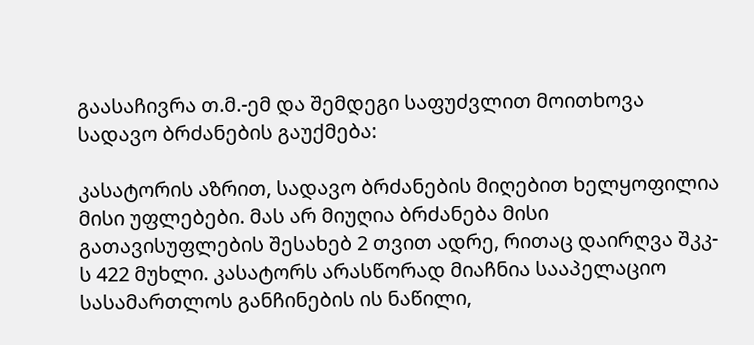გაასაჩივრა თ.მ.-ემ და შემდეგი საფუძვლით მოითხოვა სადავო ბრძანების გაუქმება:

კასატორის აზრით, სადავო ბრძანების მიღებით ხელყოფილია მისი უფლებები. მას არ მიუღია ბრძანება მისი გათავისუფლების შესახებ 2 თვით ადრე, რითაც დაირღვა შკკ-ს 422 მუხლი. კასატორს არასწორად მიაჩნია სააპელაციო სასამართლოს განჩინების ის ნაწილი,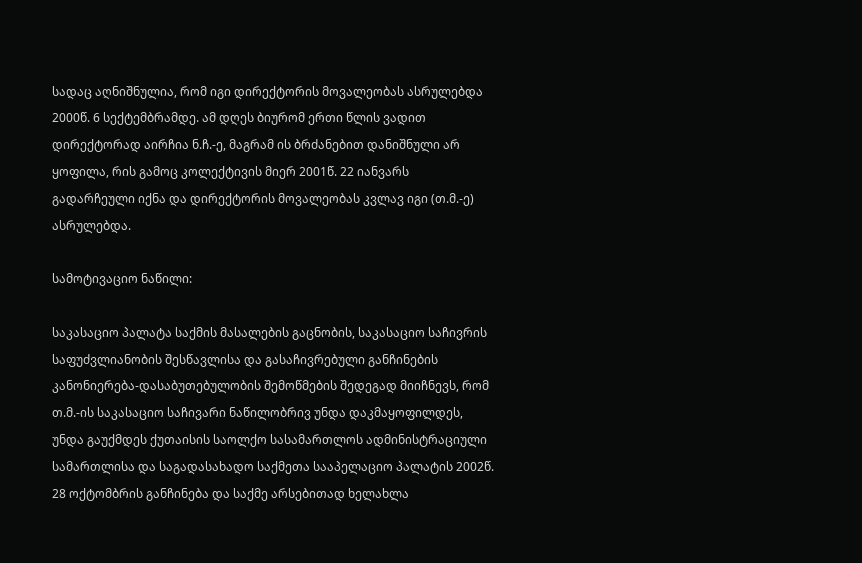სადაც აღნიშნულია, რომ იგი დირექტორის მოვალეობას ასრულებდა 2000წ. 6 სექტემბრამდე. ამ დღეს ბიურომ ერთი წლის ვადით დირექტორად აირჩია ნ.ჩ.-ე, მაგრამ ის ბრძანებით დანიშნული არ ყოფილა, რის გამოც კოლექტივის მიერ 2001წ. 22 იანვარს გადარჩეული იქნა და დირექტორის მოვალეობას კვლავ იგი (თ.მ.-ე) ასრულებდა.

სამოტივაციო ნაწილი:

საკასაციო პალატა საქმის მასალების გაცნობის, საკასაციო საჩივრის საფუძვლიანობის შესწავლისა და გასაჩივრებული განჩინების კანონიერება-დასაბუთებულობის შემოწმების შედეგად მიიჩნევს, რომ თ.მ.-ის საკასაციო საჩივარი ნაწილობრივ უნდა დაკმაყოფილდეს, უნდა გაუქმდეს ქუთაისის საოლქო სასამართლოს ადმინისტრაციული სამართლისა და საგადასახადო საქმეთა სააპელაციო პალატის 2002წ. 28 ოქტომბრის განჩინება და საქმე არსებითად ხელახლა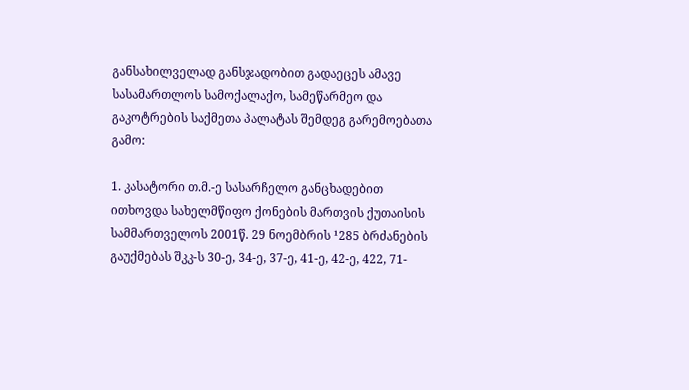განსახილველად განსჯადობით გადაეცეს ამავე სასამართლოს სამოქალაქო, სამეწარმეო და გაკოტრების საქმეთა პალატას შემდეგ გარემოებათა გამო:

1. კასატორი თ.მ.-ე სასარჩელო განცხადებით ითხოვდა სახელმწიფო ქონების მართვის ქუთაისის სამმართველოს 2001წ. 29 ნოემბრის ¹285 ბრძანების გაუქმებას შკკ-ს 30-ე, 34-ე, 37-ე, 41-ე, 42-ე, 422, 71-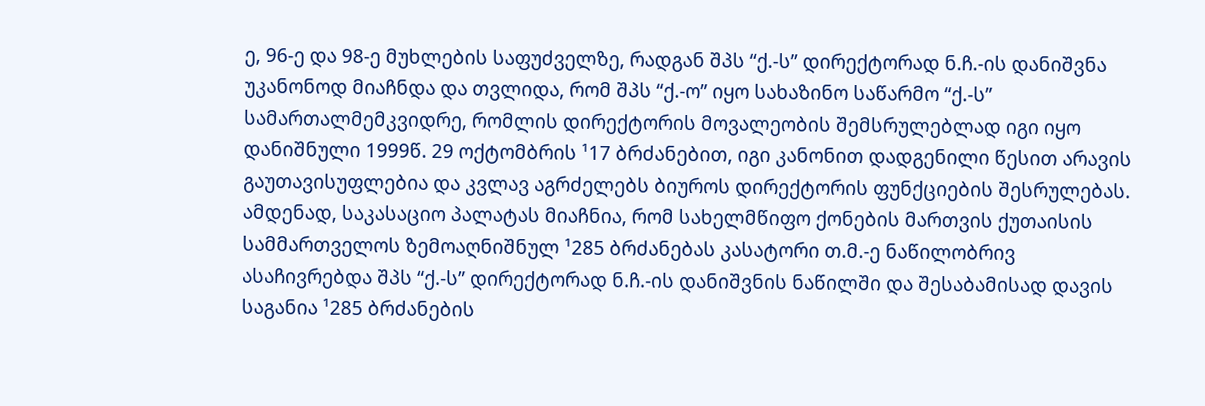ე, 96-ე და 98-ე მუხლების საფუძველზე, რადგან შპს “ქ.-ს” დირექტორად ნ.ჩ.-ის დანიშვნა უკანონოდ მიაჩნდა და თვლიდა, რომ შპს “ქ.-ო” იყო სახაზინო საწარმო “ქ.-ს” სამართალმემკვიდრე, რომლის დირექტორის მოვალეობის შემსრულებლად იგი იყო დანიშნული 1999წ. 29 ოქტომბრის ¹17 ბრძანებით, იგი კანონით დადგენილი წესით არავის გაუთავისუფლებია და კვლავ აგრძელებს ბიუროს დირექტორის ფუნქციების შესრულებას. ამდენად, საკასაციო პალატას მიაჩნია, რომ სახელმწიფო ქონების მართვის ქუთაისის სამმართველოს ზემოაღნიშნულ ¹285 ბრძანებას კასატორი თ.მ.-ე ნაწილობრივ ასაჩივრებდა შპს “ქ.-ს” დირექტორად ნ.ჩ.-ის დანიშვნის ნაწილში და შესაბამისად დავის საგანია ¹285 ბრძანების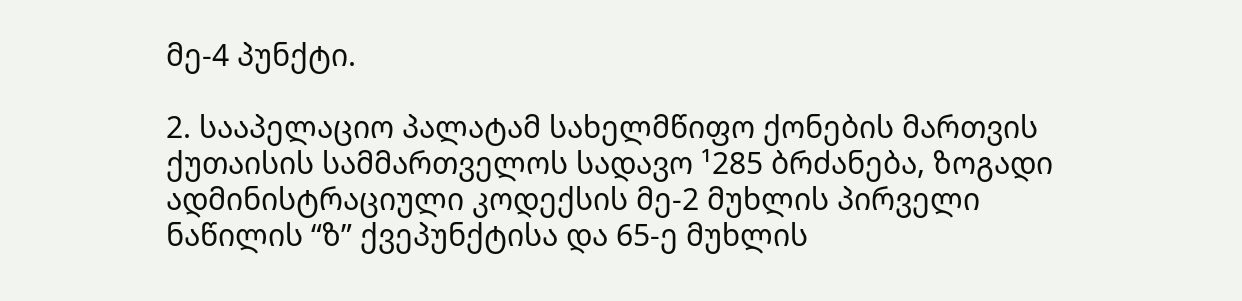მე-4 პუნქტი.

2. სააპელაციო პალატამ სახელმწიფო ქონების მართვის ქუთაისის სამმართველოს სადავო ¹285 ბრძანება, ზოგადი ადმინისტრაციული კოდექსის მე-2 მუხლის პირველი ნაწილის “ზ” ქვეპუნქტისა და 65-ე მუხლის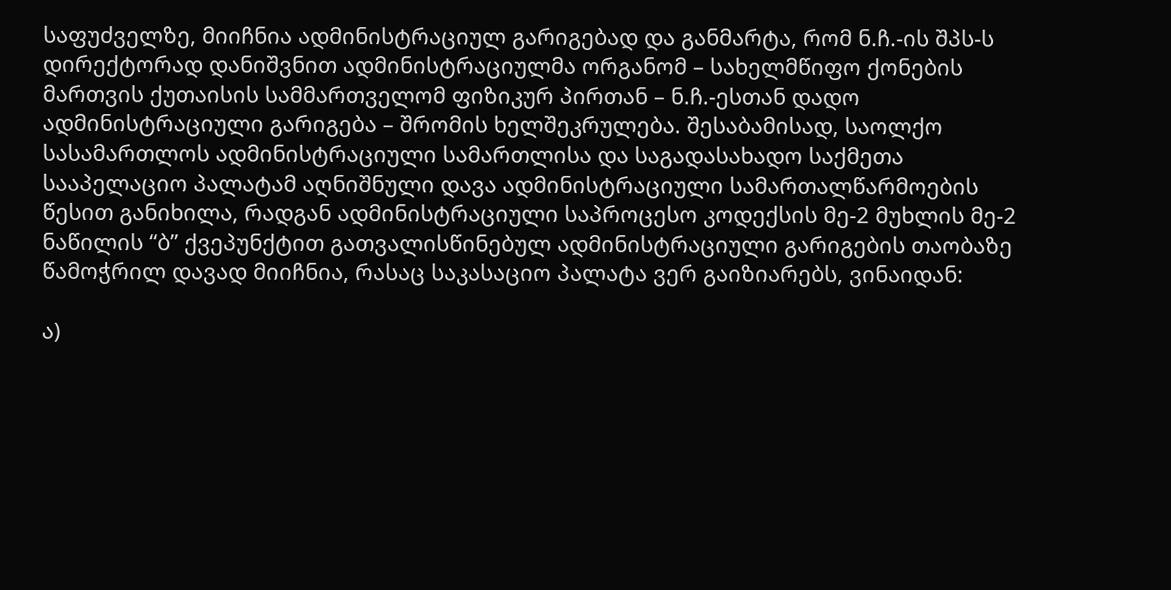საფუძველზე, მიიჩნია ადმინისტრაციულ გარიგებად და განმარტა, რომ ნ.ჩ.-ის შპს-ს დირექტორად დანიშვნით ადმინისტრაციულმა ორგანომ – სახელმწიფო ქონების მართვის ქუთაისის სამმართველომ ფიზიკურ პირთან – ნ.ჩ.-ესთან დადო ადმინისტრაციული გარიგება – შრომის ხელშეკრულება. შესაბამისად, საოლქო სასამართლოს ადმინისტრაციული სამართლისა და საგადასახადო საქმეთა სააპელაციო პალატამ აღნიშნული დავა ადმინისტრაციული სამართალწარმოების წესით განიხილა, რადგან ადმინისტრაციული საპროცესო კოდექსის მე-2 მუხლის მე-2 ნაწილის “ბ” ქვეპუნქტით გათვალისწინებულ ადმინისტრაციული გარიგების თაობაზე წამოჭრილ დავად მიიჩნია, რასაც საკასაციო პალატა ვერ გაიზიარებს, ვინაიდან:

ა)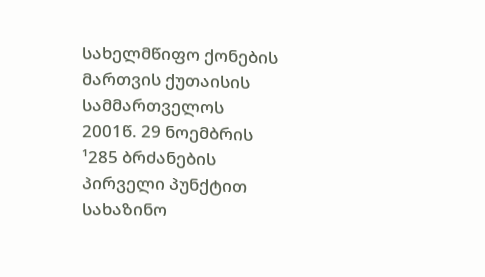სახელმწიფო ქონების მართვის ქუთაისის სამმართველოს 2001წ. 29 ნოემბრის ¹285 ბრძანების პირველი პუნქტით სახაზინო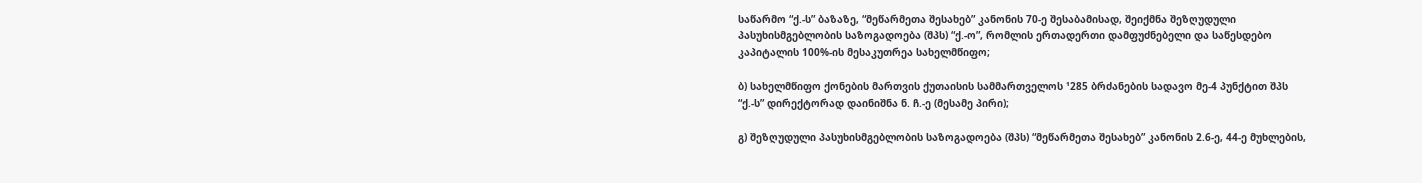საწარმო “ქ.-ს” ბაზაზე, “მეწარმეთა შესახებ” კანონის 70-ე შესაბამისად, შეიქმნა შეზღუდული პასუხისმგებლობის საზოგადოება (შპს) “ქ.-ო”, რომლის ერთადერთი დამფუძნებელი და საწესდებო კაპიტალის 100%-ის მესაკუთრეა სახელმწიფო;

ბ) სახელმწიფო ქონების მართვის ქუთაისის სამმართველოს ¹285 ბრძანების სადავო მე-4 პუნქტით შპს “ქ.-ს” დირექტორად დაინიშნა ნ. ჩ.-ე (მესამე პირი);

გ) შეზღუდული პასუხისმგებლობის საზოგადოება (შპს) “მეწარმეთა შესახებ” კანონის 2.6-ე, 44-ე მუხლების,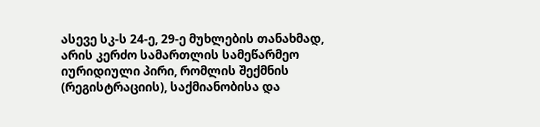ასევე სკ-ს 24-ე, 29-ე მუხლების თანახმად, არის კერძო სამართლის სამეწარმეო იურიდიული პირი, რომლის შექმნის (რეგისტრაციის), საქმიანობისა და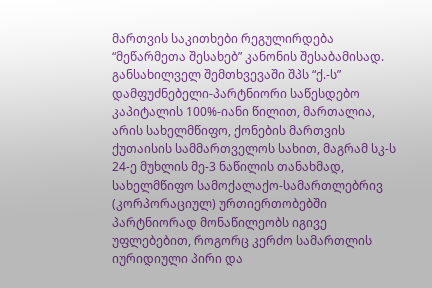მართვის საკითხები რეგულირდება “მეწარმეთა შესახებ” კანონის შესაბამისად. განსახილველ შემთხვევაში შპს “ქ.-ს” დამფუძნებელი-პარტნიორი საწესდებო კაპიტალის 100%-იანი წილით, მართალია, არის სახელმწიფო, ქონების მართვის ქუთაისის სამმართველოს სახით, მაგრამ სკ-ს 24-ე მუხლის მე-3 ნაწილის თანახმად, სახელმწიფო სამოქალაქო-სამართლებრივ (კორპორაციულ) ურთიერთობებში პარტნიორად მონაწილეობს იგივე უფლებებით, როგორც კერძო სამართლის იურიდიული პირი და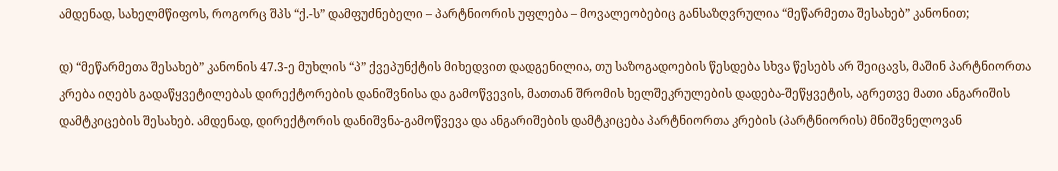ამდენად, სახელმწიფოს, როგორც შპს “ქ.-ს” დამფუძნებელი – პარტნიორის უფლება – მოვალეობებიც განსაზღვრულია “მეწარმეთა შესახებ” კანონით;

დ) “მეწარმეთა შესახებ” კანონის 47.3-ე მუხლის “პ” ქვეპუნქტის მიხედვით დადგენილია, თუ საზოგადოების წესდება სხვა წესებს არ შეიცავს, მაშინ პარტნიორთა კრება იღებს გადაწყვეტილებას დირექტორების დანიშვნისა და გამოწვევის, მათთან შრომის ხელშეკრულების დადება-შეწყვეტის, აგრეთვე მათი ანგარიშის დამტკიცების შესახებ. ამდენად, დირექტორის დანიშვნა-გამოწვევა და ანგარიშების დამტკიცება პარტნიორთა კრების (პარტნიორის) მნიშვნელოვან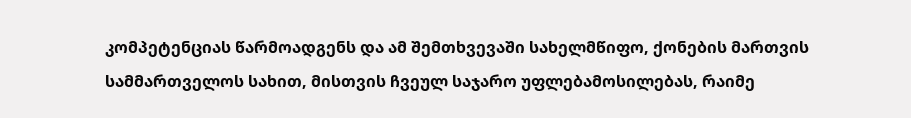კომპეტენციას წარმოადგენს და ამ შემთხვევაში სახელმწიფო, ქონების მართვის სამმართველოს სახით, მისთვის ჩვეულ საჯარო უფლებამოსილებას, რაიმე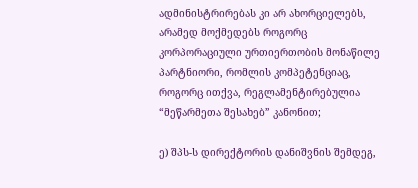ადმინისტრირებას კი არ ახორციელებს, არამედ მოქმედებს როგორც კორპორაციული ურთიერთობის მონაწილე პარტნიორი, რომლის კომპეტენციაც, როგორც ითქვა, რეგლამენტირებულია “მეწარმეთა შესახებ” კანონით;

ე) შპს-ს დირექტორის დანიშვნის შემდეგ,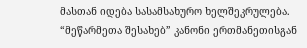მასთან იდება სასამსახურო ხელშეკრულება. “მეწარმეთა შესახებ” კანონი ერთმანეთისგან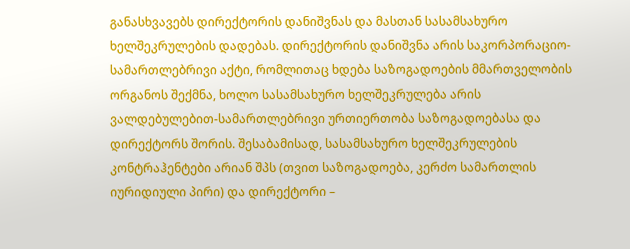განასხვავებს დირექტორის დანიშვნას და მასთან სასამსახურო ხელშეკრულების დადებას. დირექტორის დანიშვნა არის საკორპორაციო-სამართლებრივი აქტი, რომლითაც ხდება საზოგადოების მმართველობის ორგანოს შექმნა, ხოლო სასამსახურო ხელშეკრულება არის ვალდებულებით-სამართლებრივი ურთიერთობა საზოგადოებასა და დირექტორს შორის. შესაბამისად, სასამსახურო ხელშეკრულების კონტრაჰენტები არიან შპს (თვით საზოგადოება, კერძო სამართლის იურიდიული პირი) და დირექტორი –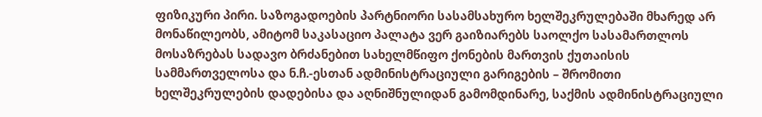ფიზიკური პირი. საზოგადოების პარტნიორი სასამსახურო ხელშეკრულებაში მხარედ არ მონაწილეობს, ამიტომ საკასაციო პალატა ვერ გაიზიარებს საოლქო სასამართლოს მოსაზრებას სადავო ბრძანებით სახელმწიფო ქონების მართვის ქუთაისის სამმართველოსა და ნ.ჩ.-ესთან ადმინისტრაციული გარიგების – შრომითი ხელშეკრულების დადებისა და აღნიშნულიდან გამომდინარე, საქმის ადმინისტრაციული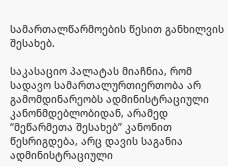სამართალწარმოების წესით განხილვის შესახებ.

საკასაციო პალატას მიაჩნია, რომ სადავო სამართალურთიერთობა არ გამომდინარეობს ადმინისტრაციული კანონმდებლობიდან, არამედ “მეწარმეთა შესახებ” კანონით წესრიგდება, არც დავის საგანია ადმინისტრაციული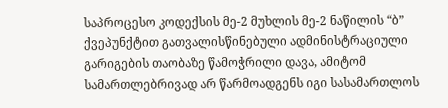საპროცესო კოდექსის მე-2 მუხლის მე-2 ნაწილის “ბ” ქვეპუნქტით გათვალისწინებული ადმინისტრაციული გარიგების თაობაზე წამოჭრილი დავა, ამიტომ სამართლებრივად არ წარმოადგენს იგი სასამართლოს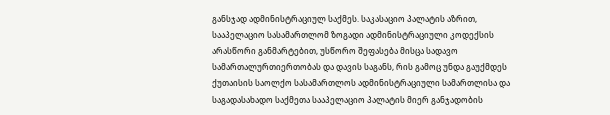განსჯად ადმინისტრაციულ საქმეს. საკასაციო პალატის აზრით, სააპელაციო სასამართლომ ზოგადი ადმინისტრაციული კოდექსის არასწორი განმარტებით, უსწორო შეფასება მისცა სადავო სამართალურთიერთობას და დავის საგანს, რის გამოც უნდა გაუქმდეს ქუთაისის საოლქო სასამართლოს ადმინისტრაციული სამართლისა და საგადასახადო საქმეთა სააპელაციო პალატის მიერ განჯადობის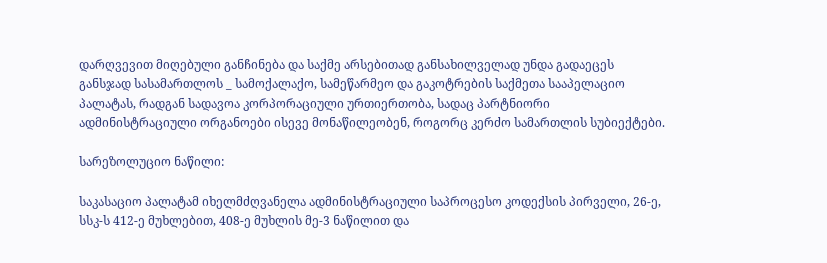დარღვევით მიღებული განჩინება და საქმე არსებითად განსახილველად უნდა გადაეცეს განსჯად სასამართლოს _ სამოქალაქო, სამეწარმეო და გაკოტრების საქმეთა სააპელაციო პალატას, რადგან სადავოა კორპორაციული ურთიერთობა, სადაც პარტნიორი ადმინისტრაციული ორგანოები ისევე მონაწილეობენ, როგორც კერძო სამართლის სუბიექტები.

სარეზოლუციო ნაწილი:

საკასაციო პალატამ იხელმძღვანელა ადმინისტრაციული საპროცესო კოდექსის პირველი, 26-ე, სსკ-ს 412-ე მუხლებით, 408-ე მუხლის მე-3 ნაწილით და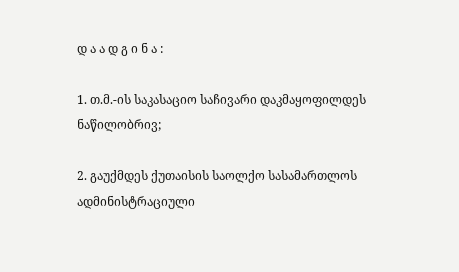დ ა ა დ გ ი ნ ა :

1. თ.მ.-ის საკასაციო საჩივარი დაკმაყოფილდეს ნაწილობრივ;

2. გაუქმდეს ქუთაისის საოლქო სასამართლოს ადმინისტრაციული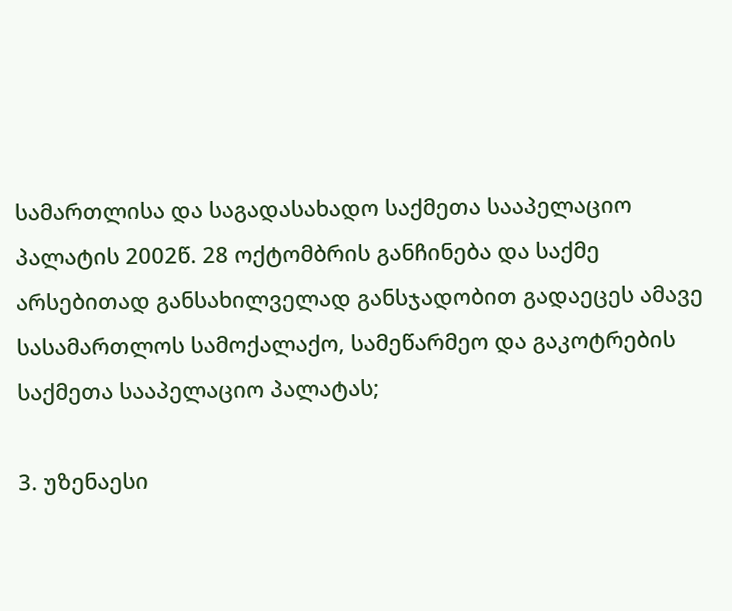სამართლისა და საგადასახადო საქმეთა სააპელაციო პალატის 2002წ. 28 ოქტომბრის განჩინება და საქმე არსებითად განსახილველად განსჯადობით გადაეცეს ამავე სასამართლოს სამოქალაქო, სამეწარმეო და გაკოტრების საქმეთა სააპელაციო პალატას;

3. უზენაესი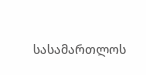სასამართლოს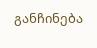განჩინება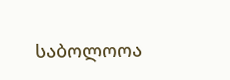საბოლოოა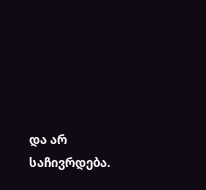და არ საჩივრდება.